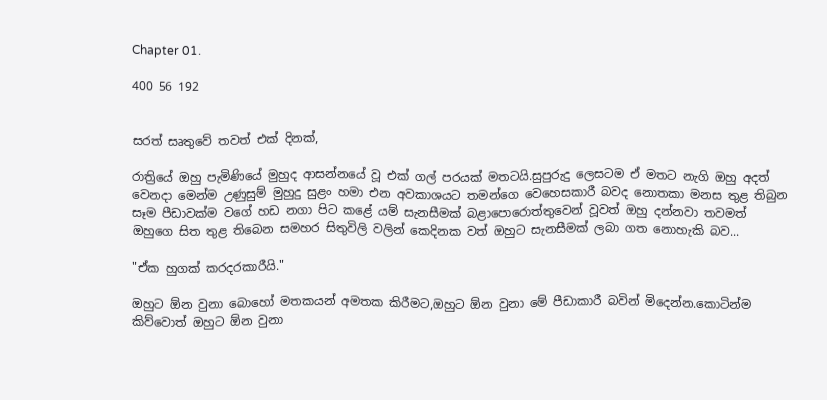Chapter 01.

400 56 192


සරත් සෘතුවේ තවත් එක් දිනක්,

රාත්‍රියේ ඔහු පැමිණියේ මුහුද ආසන්නයේ වූ එක් ගල් පරයක් මතටයි.සුපුරුදු ලෙසටම ඒ මතට නැගි ඔහු අදත් වෙනදා මෙන්ම උණුසුම් මුහුදු සුළං හමා එන අවකාශයට තමන්ගෙ වෙහෙසකාරී බවද නොතකා මනස තුළ තිබුන සෑම පීඩාවක්ම වගේ හඩ නගා පිට කළේ යම් සැනසීමක් බළාපොරොත්තුවෙන් වූවත් ඔහු දන්නවා තවමත් ඔහුගෙ සිත තුළ තිබෙන සමහර සිතුවිලි වලින් කෙදිනක වත් ඔහුට සැනසීමක් ලබා ගත නොහැකි බව...

"ඒක හුගක් කරදරකාරීයි."

ඔහුට ඕන වුනා බොහෝ මතකයන් අමතක කිරීමට,ඔහුට ඕන වුනා මේ පීඩාකාරී බවින් මිදෙන්න.කොටින්ම කිව්වොත් ඔහුට ඕන වුනා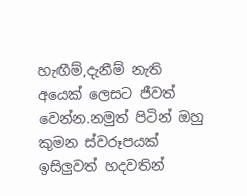හැඟීම්,දැනීම් නැති අයෙක් ලෙසට ජීවත් වෙන්න.නමුත් පිටින් ඔහු කුමන ස්වරූපයක් ඉසිලුවත් හදවතින්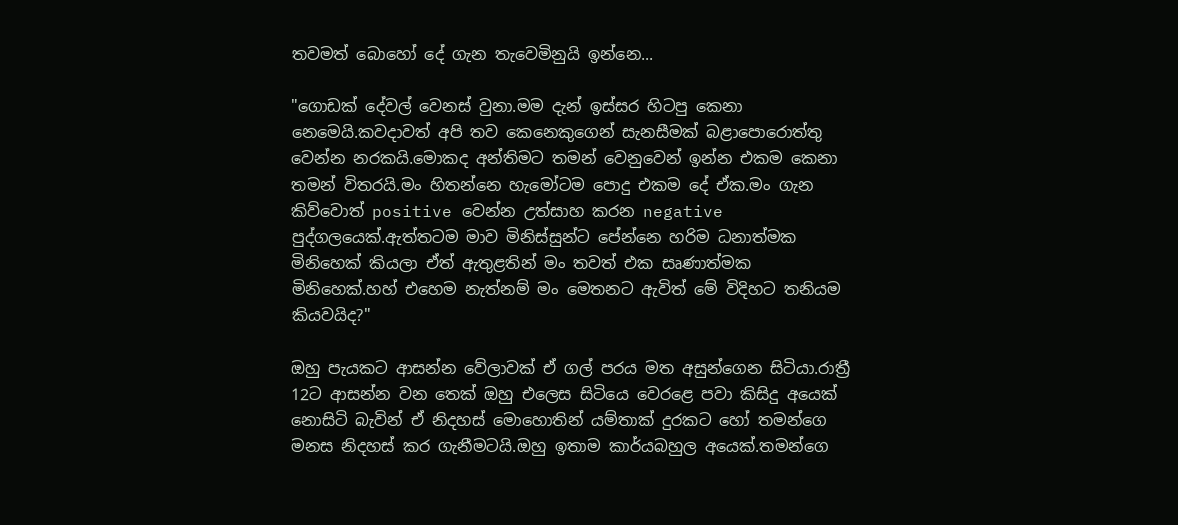තවමත් බොහෝ දේ ගැන තැවෙමිනුයි ඉන්නෙ...

"ගොඩක් දේවල් වෙනස් වුනා.මම දැන් ඉස්සර හිටපු කෙනා නෙමෙයි.කවදාවත් අපි තව කෙනෙකුගෙන් සැනසීමක් බළාපොරොත්තු වෙන්න නරකයි.මොකද අන්තිමට තමන් වෙනුවෙන් ඉන්න එකම කෙනා තමන් විතරයි.මං හිතන්නෙ හැමෝටම පොදු එකම දේ ඒක.මං ගැන කිව්වොත් positive වෙන්න උත්සාහ කරන negative පුද්ගලයෙක්.ඇත්තටම මාව මිනිස්සුන්ට පේන්නෙ හරිම ධනාත්මක මිනිහෙක් කියලා ඒත් ඇතුළතින් මං තවත් එක සෘණාත්මක මිනිහෙක්.හහ් එහෙම නැත්නම් මං මෙතනට ඇවිත් මේ විදිහට තනියම කියවයිද?"

ඔහු පැයකට ආසන්න වේලාවක් ඒ ගල් පරය මත අසුන්ගෙන සිටියා.රාත්‍රී 12ට ආසන්න වන තෙක් ඔහු එලෙස සිටියෙ වෙරළෙ පවා කිසිදු අයෙක් නොසිටි බැවින් ඒ නිදහස් මොහොතින් යම්තාක් දුරකට හෝ තමන්ගෙ මනස නිදහස් කර ගැනීමටයි.ඔහු ඉතාම කාර්යබහුල අයෙක්.තමන්ගෙ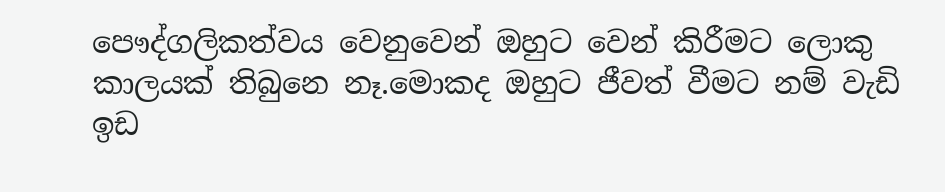පෞද්ගලිකත්වය වෙනුවෙන් ඔහුට වෙන් කිරීමට ලොකු කාලයක් තිබුනෙ නෑ.මොකද ඔහුට ජීවත් වීමට නම් වැඩි ඉඩ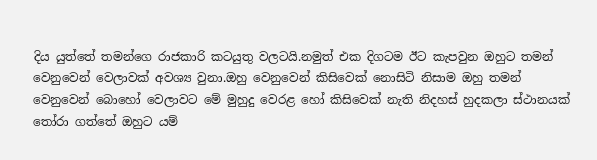දිය යුත්තේ තමන්ගෙ රාජකාරි කටයුතු වලටයි.නමුත් එක දිගටම ඊට කැපවුන ඔහුට තමන් වෙනුවෙන් වෙලාවක් අවශ්‍ය වුනා.ඔහු වෙනුවෙන් කිසිවෙක් නොසිටි නිසාම ඔහු තමන් වෙනුවෙන් බොහෝ වෙලාවට මේ මුහුදු වෙරළ හෝ කිසිවෙක් නැති නිදහස් හුදකලා ස්ථානයක් තෝරා ගත්තේ ඔහුට යම්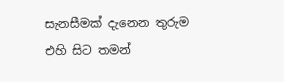සැනසීමක් දැනෙන තුරුම එහි සිට තමන්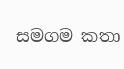සමගම කතා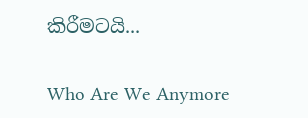කිරීමටයි...

Who Are We Anymore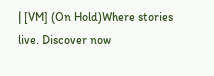| [VM] (On Hold)Where stories live. Discover now